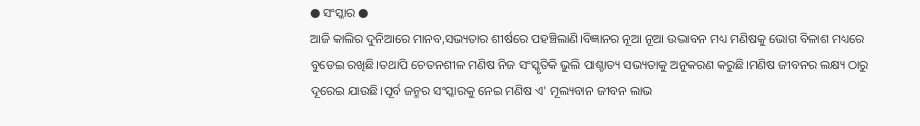● ସଂସ୍କାର ●
ଆଜି କାଲିର ଦୁନିଆରେ ମାନବ,ସଭ୍ୟତାର ଶୀର୍ଷରେ ପହଞ୍ଚିଲାଣି।ବିଜ୍ଞାନର ନୂଆ ନୂଆ ଉଦ୍ଭାବନ ମଧ୍ୟ ମଣିଷକୁ ଭୋଗ ବିଳାଶ ମଧ୍ୟରେ ବୁଡେଇ ରଖିଛି।ତଥାପି ଚେତନଶୀଳ ମଣିଷ ନିଜ ସଂସ୍କୃତିକି ଭୁଲି ପାଶ୍ଚାତ୍ୟ ସଭ୍ୟତାକୁ ଅନୁକରଣ କରୁଛି।ମଣିଷ ଜୀବନର ଲକ୍ଷ୍ୟ ଠାରୁ ଦୂରେଇ ଯାଉଛି।ପୂର୍ବ ଜନ୍ମର ସଂସ୍କାରକୁ ନେଇ ମଣିଷ ଏ' ମୂଲ୍ୟବାନ ଜୀବନ ଲାଭ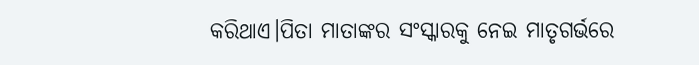କରିଥାଏ।ପିତା ମାତାଙ୍କର ସଂସ୍କାରକୁ ନେଇ ମାତୃଗର୍ଭରେ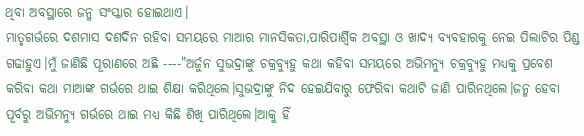ଥିବା ଅବସ୍ଥାରେ ଜନ୍ମ ସଂସ୍କାର ହୋଇଥାଏ।
ମାତୃଗର୍ଭରେ ଦଶମାସ ଦଶଦିନ ରହିବା ସମୟରେ ମାଆର ମାନସିକତା,ପାରିପାର୍ଶ୍ବିକ ଅବସ୍ଥା ଓ ଖାଦ୍ୟ ବ୍ୟବହାରକୁ ନେଇ ପିଲାଟିର ପିଣ୍ଡ ଗଢାହୁଏ।ମୁଁ ଜାଣିଛି ପୂରାଣରେ ଅଛି ----"ଅର୍ଜୁନ ସୁଭଦ୍ରାଙ୍କୁ ଚକ୍ରବ୍ୟୁହୁ କଥା କହିବା ସମୟରେ ଅଭିମନ୍ୟୁ ଚକ୍ରବ୍ୟୁହୁ ମଧ୍ୟକୁ ପ୍ରବେଶ କରିବା କଥା ମାଆଙ୍କ ଗର୍ଭରେ ଥାଇ ଶିକ୍ଷା କରିଥିଲେ।ସୁଭଦ୍ରାଙ୍କୁ ନିଦ ହେଇଯିବାରୁ ଫେରିବା କଥାଟି ଜାଣି ପାରିନଥିଲେ।ଜନ୍ମ ହେବା ପୂର୍ବରୁ ଅଭିମନ୍ୟୁ ଗର୍ଭରେ ଥାଇ ମଧ୍ୟ କିଛି ଶିଖି ପାରିଥିଲେ।ଆକୁ ହିଁ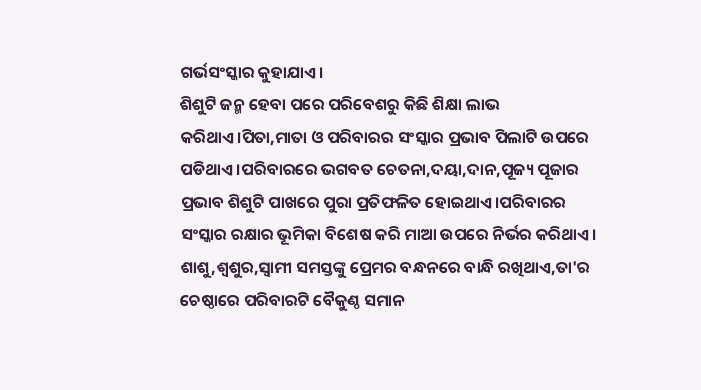ଗର୍ଭସଂସ୍କାର କୁହାଯାଏ।
ଶିଶୁଟି ଜନ୍ମ ହେବା ପରେ ପରିବେଶରୁ କିଛି ଶିକ୍ଷା ଲାଭ କରିଥାଏ।ପିତା,ମାତା ଓ ପରିବାରର ସଂସ୍କାର ପ୍ରଭାବ ପିଲାଟି ଉପରେ ପଡିଥାଏ।ପରିବାରରେ ଭଗବତ ଚେତନା,ଦୟା,ଦାନ,ପୂଜ୍ୟ ପୂଜାର ପ୍ରଭାବ ଶିଶୁଟି ପାଖରେ ପୁରା ପ୍ରତିଫଳିତ ହୋଇଥାଏ।ପରିବାରର ସଂସ୍କାର ରକ୍ଷାର ଭୂମିକା ବିଶେଷ କରି ମାଆ ଉପରେ ନିର୍ଭର କରିଥାଏ।
ଶାଶୁ,ଶ୍ୱଶୁର,ସ୍ୱାମୀ ସମସ୍ତଙ୍କୁ ପ୍ରେମର ବନ୍ଧନରେ ବାନ୍ଧି ରଖିଥାଏ,ତା'ର ଚେଷ୍ଠାରେ ପରିବାରଟି ବୈକୁଣ୍ଠ ସମାନ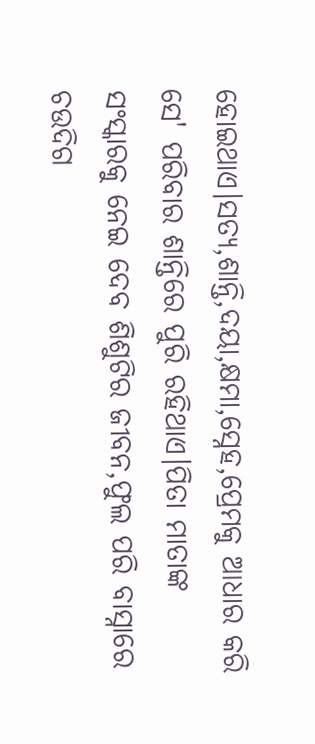ହୋଇଥାଏ।ସତ୍ୟ,ଶାନ୍ତି,ଦୟା,କ୍ଷମା,ସ୍ନେହ,ପ୍ରେମକୁ ଆଧାର କରି ସେ' ପରିବାର ଶାନ୍ତିରେ ପୁରି ରହିଥାଏ।ପିତା ମାତାଙ୍କ ସଂସ୍କାରକୁ ନେଇ ଦେବ ଶିଶୁଟିର ଜୀବନ,ଫୁଲ ପରି ବାସ୍ନାରେ ଚଉଦିଗ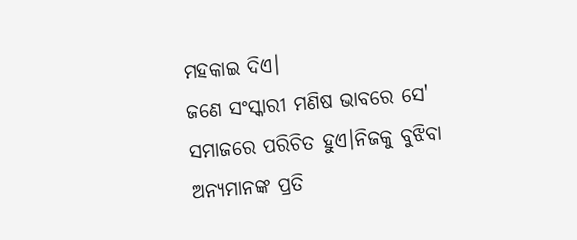ମହକାଇ ଦିଏ।
ଜଣେ ସଂସ୍କାରୀ ମଣିଷ ଭାବରେ ସେ' ସମାଜରେ ପରିଚିତ ହୁଏ।ନିଜକୁ ବୁଝିବା ଅନ୍ୟମାନଙ୍କ ପ୍ରତି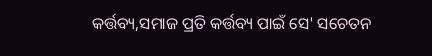କର୍ତ୍ତବ୍ୟ,ସମାଜ ପ୍ରତି କର୍ତ୍ତବ୍ୟ ପାଇଁ ସେ' ସଚେତନ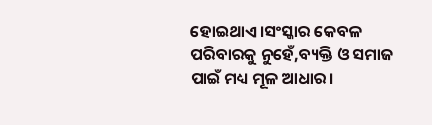ହୋଇଥାଏ।ସଂସ୍କାର କେବଳ ପରିବାରକୁ ନୁହେଁ,ବ୍ୟକ୍ତି ଓ ସମାଜ ପାଇଁ ମଧ୍ୟ ମୂଳ ଆଧାର।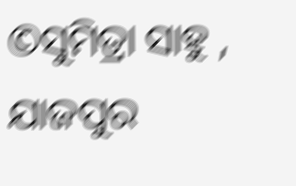©ସୁମିତ୍ରା ସାହୁ , ଯାଜପୁର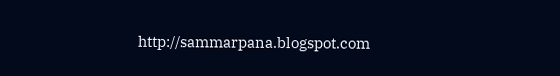http://sammarpana.blogspot.com